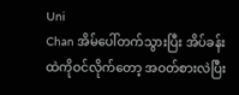Uni
Chan အိမ်ပေါ်တက်သွားပြီး အိပ်ခန်းထဲကိုဝင်လိုက်တော့ အဝတ်စားလဲပြီး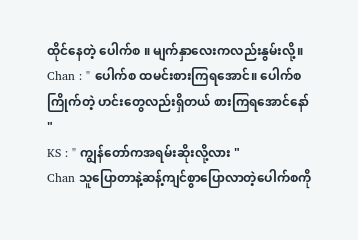ထိုင်နေတဲ့ ပေါက်စ ။ မျက်နှာလေးကလည်းနွမ်းလို့။
Chan : " ပေါက်စ ထမင်းစားကြရအောင်။ ပေါက်စကြိုက်တဲ့ ဟင်းတွေလည်းရှိတယ် စားကြရအောင်နော် "
KS : " ကျွန်တော်ကအရမ်းဆိုးလို့လား "
Chan သူပြောတာနဲ့ဆန့်ကျင်စွာပြောလာတဲ့ပေါက်စကို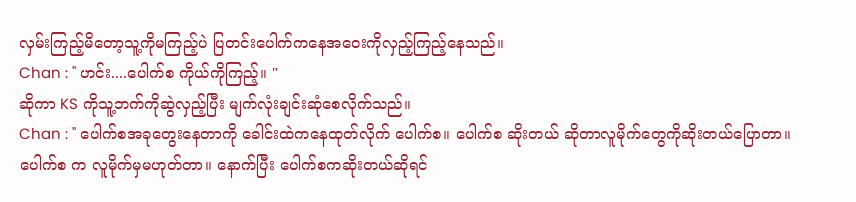လှမ်းကြည့်မိတော့သူ့ကိုမကြည့်ပဲ ပြတင်းပေါက်ကနေအဝေးကိုလှည့်ကြည့်နေသည်။
Chan : " ဟင်း....ပေါက်စ ကိုယ်ကိုကြည့်။ "
ဆိုကာ KS ကိုသူ့ဘက်ကိုဆွဲလှည့်ပြီး မျက်လုံးချင်းဆုံစေလိုက်သည်။
Chan : " ပေါက်စအခုတွေးနေတာကို ခေါင်းထဲကနေထုတ်လိုက် ပေါက်စ။ ပေါက်စ ဆိုးတယ် ဆိုတာလူမိုက်တွေကိုဆိုးတယ်ပြောတာ။ ပေါက်စ က လူမိုက်မှမဟုတ်တာ။ နောက်ပြီး ပေါက်စကဆိုးတယ်ဆိုရင်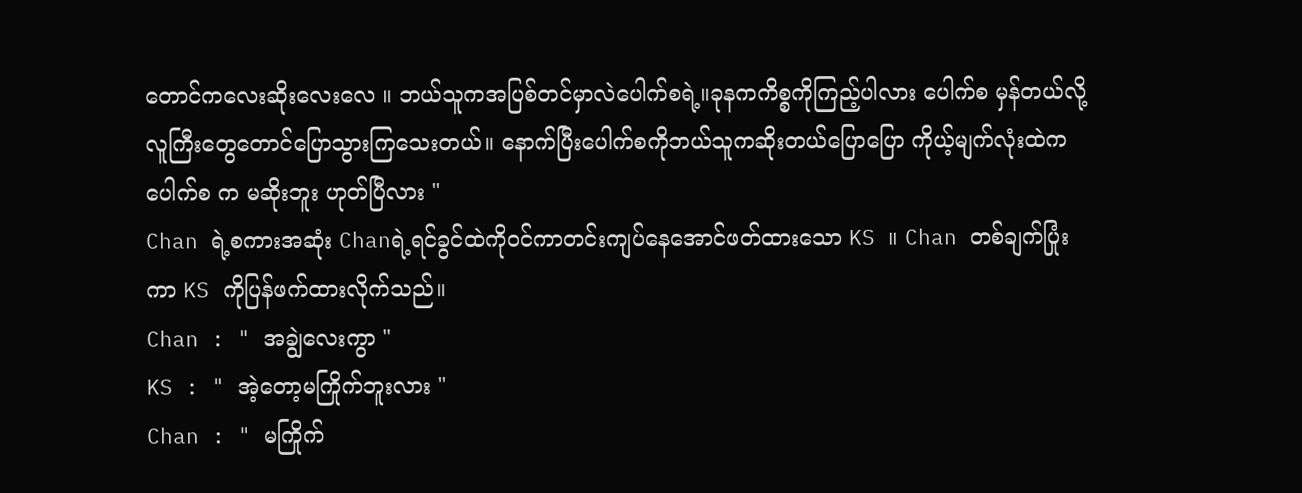တောင်ကလေးဆိုးလေးလေ ။ ဘယ်သူကအပြစ်တင်မှာလဲပေါက်စရဲ့။ခုနကကိစ္စကိုကြည့်ပါလား ပေါက်စ မှန်တယ်လို့လူကြီးတွေတောင်ပြောသွားကြသေးတယ်။ နောက်ပြီးပေါက်စကိုဘယ်သူကဆိုးတယ်ပြောပြော ကိုယ့်မျက်လုံးထဲက ပေါက်စ က မဆိုးဘူး ဟုတ်ပြီလား "
Chan ရဲ့စကားအဆုံး Chanရဲ့ရင်ခွင်ထဲကိုဝင်ကာတင်းကျပ်နေအောင်ဖတ်ထားသော KS ။ Chan တစ်ချက်ပြုံးကာ KS ကိုပြန်ဖက်ထားလိုက်သည်။
Chan : " အချွဲလေးကွာ "
KS : " အဲ့တော့မကြိုက်ဘူးလား "
Chan : " မကြိုက်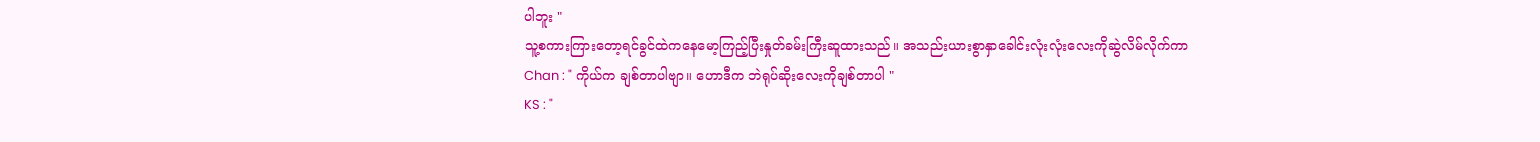ပါဘူး "
သူ့စကားကြားတော့ရင်ခွင်ထဲကနေမော့ကြည့်ပြီးနှုတ်ခမ်းကြီးဆူထားသည်။ အသည်းယားစွာနှာခေါင်းလုံးလုံးလေးကိုဆွဲလိမ်လိုက်ကာ
Chan : " ကိုယ်က ချစ်တာပါဗျာ။ ဟောဒီက ဘဲရုပ်ဆိုးလေးကိုချစ်တာပါ "
KS : "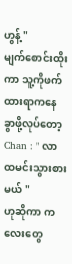ဟွန့် "
မျက်စောင်းထိုးကာ သူ့ကိုဖက်ထားရာကနေခွာဖို့လုပ်တော့
Chan : " လာထမင်းသွားစားမယ် "
ဟုဆိုကာ ကလေးတွေ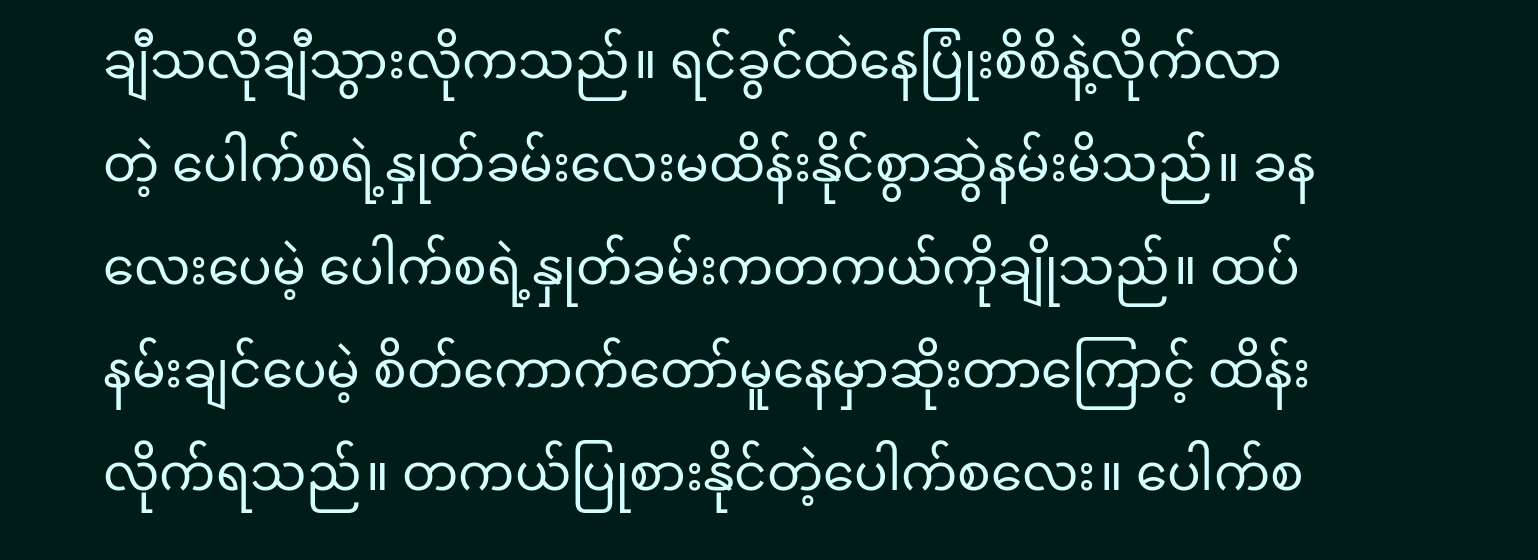ချီသလိုချီသွားလိုကသည်။ ရင်ခွင်ထဲနေပြုံးစိစိနဲ့လိုက်လာတဲ့ ပေါက်စရဲ့နှုတ်ခမ်းလေးမထိန်းနိုင်စွာဆွဲနမ်းမိသည်။ ခနလေးပေမဲ့ ပေါက်စရဲ့နှုတ်ခမ်းကတကယ်ကိုချိုသည်။ ထပ်နမ်းချင်ပေမဲ့ စိတ်ကောက်တော်မူနေမှာဆိုးတာကြောင့် ထိန်းလိုက်ရသည်။ တကယ်ပြုစားနိုင်တဲ့ပေါက်စလေး။ ပေါက်စ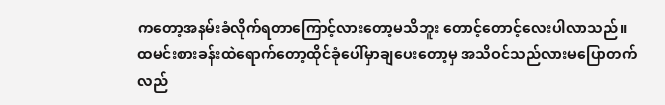ကတော့အနမ်းခံလိုက်ရတာကြောင့်လားတော့မသိဘူး တောင့်တောင့်လေးပါလာသည်။
ထမင်းစားခန်းထဲရောက်တော့ထိုင်ခုံပေါ်မှာချပေးတော့မှ အသိဝင်သည်လားမပြောတက် လည်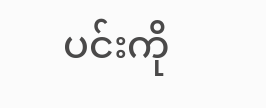ပင်းကို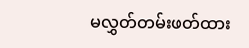မလွှတ်တမ်းဖတ်ထား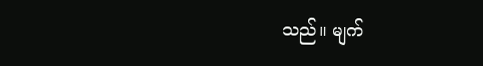သည်။ မျက်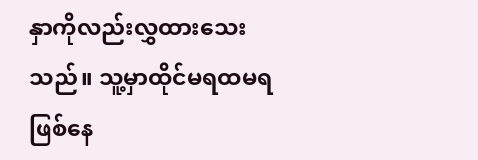နှာကိုလည်းလွှထားသေးသည်။ သူ့မှာထိုင်မရထမရ ဖြစ်နေ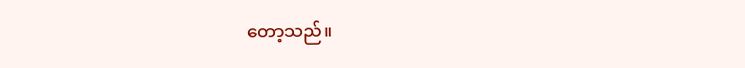တော့သည်။